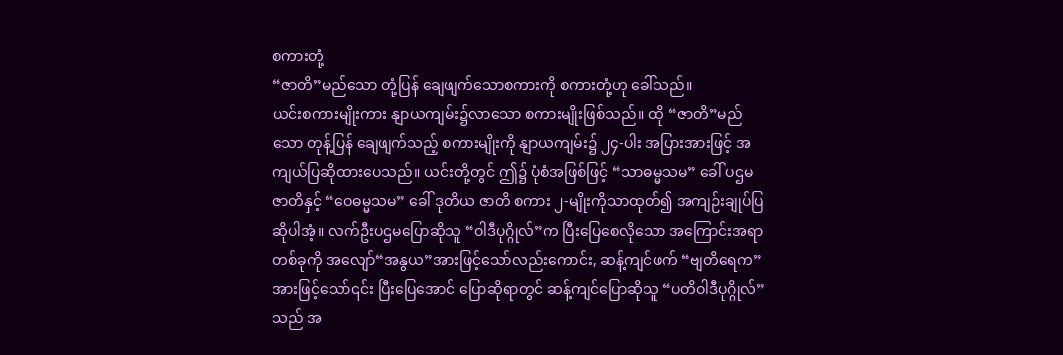စကားတုံ့
“ဇာတိ”မည်သော တုံ့ပြန် ချေဖျက်သောစကားကို စကားတုံ့ဟု ခေါ်သည်။
ယင်းစကားမျိုးကား နျာယကျမ်း၌လာသော စကားမျိုးဖြစ်သည်။ ထို “ဇာတိ”မည်သော တုန့်ပြန် ချေဖျက်သည့် စကားမျိုးကို နျာယကျမ်း၌ ၂၄-ပါး အပြားအားဖြင့် အကျယ်ပြဆိုထားပေသည်။ ယင်းတို့တွင် ဤ၌ ပုံစံအဖြစ်ဖြင့် “သာဓမ္မသမ” ခေါ် ပဌမဇာတိနှင့် “ဝေဓမ္မသမ” ခေါ် ဒုတိယ ဇာတိ စကား ၂-မျိုးကိုသာထုတ်၍ အကျဉ်းချုပ်ပြဆိုပါအံ့။ လက်ဦးပဌမပြောဆိုသူ “ဝါဒီပုဂ္ဂိုလ်”က ပြီးပြေစေလိုသော အကြောင်းအရာတစ်ခုကို အလျော်“အနွယ”အားဖြင့်သော်လည်းကောင်း, ဆန့်ကျင်ဖက် “ဗျတိရေက”အားဖြင့်သော်၎င်း ပြီးပြေအောင် ပြောဆိုရာတွင် ဆန့်ကျင်ပြောဆိုသူ “ပတိဝါဒီပုဂ္ဂိုလ်”သည် အ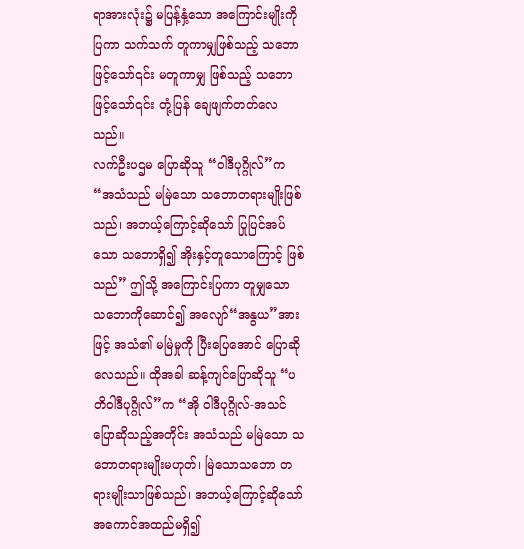ရာအားလုံး၌ မပြန့်နှံ့သော အကြောင်းမျိုးကိုပြကာ သက်သက် တူကာမျှဖြစ်သည့် သဘောဖြင့်သော်၎င်း မတူကာမျှ ဖြစ်သည့် သဘောဖြင့်သော်၎င်း တုံ့ပြန် ချေဖျက်တတ်လေသည်။
လက်ဦးပဌမ ပြောဆိုသူ “ဝါဒီပုဂ္ဂိုလ်”က “အသံသည် မမြဲသော သဘောတရားမျိုးဖြစ်သည်၊ အဘယ့်ကြောင့်ဆိုသော် ပြုပြင်အပ်သော သဘောရှိ၍ အိုးနှင့်တူသောကြောင့် ဖြစ်သည်” ဤသို့ အကြောင်းပြကာ တူမျှသော သဘောကိုဆောင်၍ အလျော်“အနွယ”အားဖြင့် အသံ၏ မမြဲမှုကို ပြီးပြေအောင် ပြောဆိုလေသည်။ ထိုအခါ ဆန့်ကျင်ပြောဆိုသူ “ပတိဝါဒီပုဂ္ဂိုလ်”က “အို ဝါဒီပုဂ္ဂိုလ်-အသင် ပြောဆိုသည့်အတိုင်း အသံသည် မမြဲသော သဘောတရားမျိုးမဟုတ်၊ မြဲသောသဘော တရားမျိုးသာဖြစ်သည်၊ အဘယ့်ကြောင့်ဆိုသော် အကောင်အထည်မရှိ၍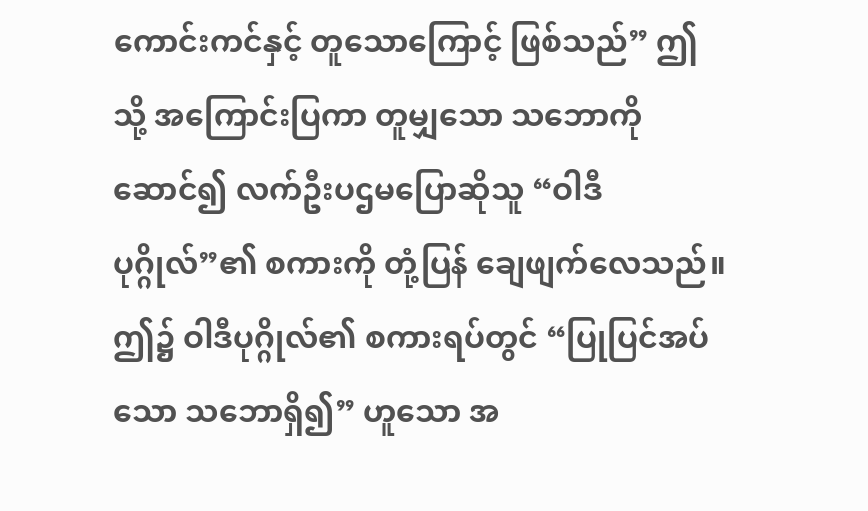ကောင်းကင်နှင့် တူသောကြောင့် ဖြစ်သည်” ဤသို့ အကြောင်းပြကာ တူမျှသော သဘောကို ဆောင်၍ လက်ဦးပဌမပြောဆိုသူ “ဝါဒီပုဂ္ဂိုလ်”၏ စကားကို တုံ့ပြန် ချေဖျက်လေသည်။ ဤ၌ ဝါဒီပုဂ္ဂိုလ်၏ စကားရပ်တွင် “ပြုပြင်အပ်သော သဘောရှိ၍” ဟူသော အ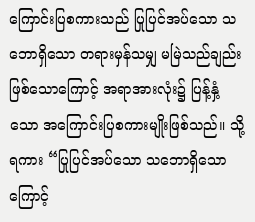ကြောင်းပြစကားသည် ပြုပြင်အပ်သော သဘောရှိသော တရားမှန်သမျှ မမြဲသည်ချည်း ဖြစ်သောကြောင့် အရာအားလုံး၌ ပြန့်နှံ့သော အကြောင်းပြစကားမျိုးဖြစ်သည်။ သို့ရကား “ပြုပြင်အပ်သော သဘောရှိသောကြောင့်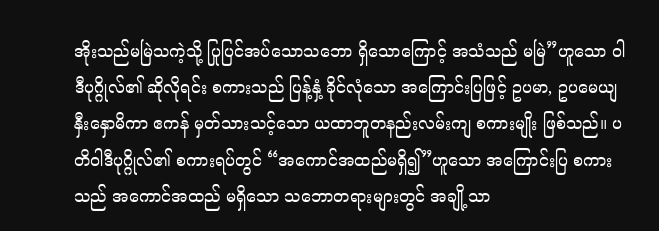အိုးသည်မမြဲသကဲ့သို့ ပြုပြင်အပ်သောသဘော ရှိသောကြောင့် အသံသည် မမြဲ”ဟူသော ဝါဒီပုဂ္ဂိုလ်၏ ဆိုလိုရင်း စကားသည် ပြန့်နှံ့ ခိုင်လုံသော အကြောင်းပြဖြင့် ဥပမာ, ဥပမေယျ နှီးနှောမိကာ ဧကန် မှတ်သားသင့်သော ယထာဘူတနည်းလမ်းကျ စကားမျိုး ဖြစ်သည်။ ပတိဝါဒီပုဂ္ဂိုလ်၏ စကားရပ်တွင် “အကောင်အထည်မရှိ၍”ဟူသော အကြောင်းပြ စကားသည် အကောင်အထည် မရှိသော သဘောတရားများတွင် အချို့သာ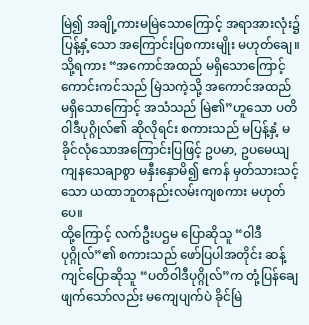မြဲ၍ အချို့ကားမမြဲသောကြောင့် အရာအားလုံး၌ ပြန့်နှံ့သော အကြောင်းပြစကားမျိုး မဟုတ်ချေ။ သို့ရကား “အကောင်အထည် မရှိသောကြောင့် ကောင်းကင်သည် မြဲသကဲ့သို့ အကောင်အထည် မရှိသောကြောင့် အသံသည် မြဲ၏”ဟူသော ပတိဝါဒီပုဂ္ဂိုလ်၏ ဆိုလိုရင်း စကားသည် မပြန့်နှံ့ မခိုင်လုံသောအကြောင်းပြဖြင့် ဥပမာ, ဥပမေယျ ကျနသေချာစွာ မနှီးနှောမိ၍ ဧကန် မှတ်သားသင့်သော ယထာဘူတနည်းလမ်းကျစကား မဟုတ်ပေ။
ထို့ကြောင့် လက်ဦးပဌမ ပြောဆိုသူ “ဝါဒီပုဂ္ဂိုလ်”၏ စကားသည် ဖော်ပြပါအတိုင်း ဆန့်ကျင်ပြောဆိုသူ “ပတိဝါဒီပုဂ္ဂိုလ်”က တုံ့ပြန်ချေဖျက်သော်လည်း မကျေပျက်ပဲ ခိုင်မြဲ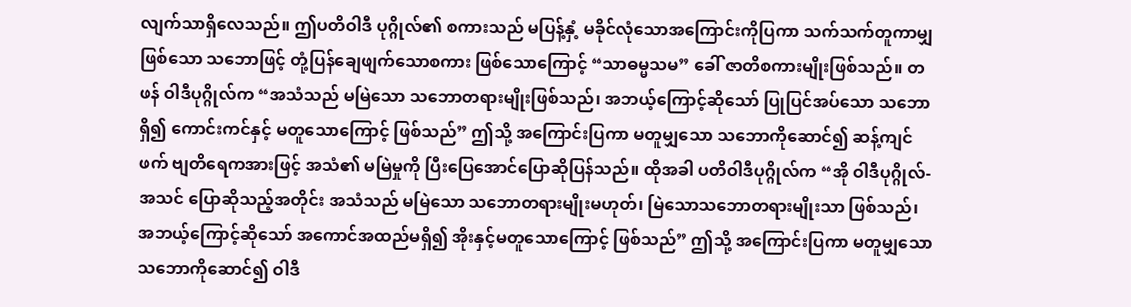လျက်သာရှိလေသည်။ ဤပတိဝါဒီ ပုဂ္ဂိုလ်၏ စကားသည် မပြန့်နှံ့ မခိုင်လုံသောအကြောင်းကိုပြကာ သက်သက်တူကာမျှဖြစ်သော သဘောဖြင့် တုံ့ပြန်ချေဖျက်သောစကား ဖြစ်သောကြောင့် “သာဓမ္မသမ” ခေါ် ဇာတိစကားမျိုးဖြစ်သည်။ တဖန် ဝါဒီပုဂ္ဂိုလ်က “အသံသည် မမြဲသော သဘောတရားမျိုးဖြစ်သည်၊ အဘယ့်ကြောင့်ဆိုသော် ပြုပြင်အပ်သော သဘောရှိ၍ ကောင်းကင်နှင့် မတူသောကြောင့် ဖြစ်သည်” ဤသို့ အကြောင်းပြကာ မတူမျှသော သဘောကိုဆောင်၍ ဆန့်ကျင်ဖက် ဗျတိရေကအားဖြင့် အသံ၏ မမြဲမှုကို ပြီးပြေအောင်ပြောဆိုပြန်သည်။ ထိုအခါ ပတိဝါဒီပုဂ္ဂိုလ်က “အို ဝါဒီပုဂ္ဂိုလ်-အသင် ပြောဆိုသည့်အတိုင်း အသံသည် မမြဲသော သဘောတရားမျိုးမဟုတ်၊ မြဲသောသဘောတရားမျိုးသာ ဖြစ်သည်၊ အဘယ့်ကြောင့်ဆိုသော် အကောင်အထည်မရှိ၍ အိုးနှင့်မတူသောကြောင့် ဖြစ်သည်” ဤသို့ အကြောင်းပြကာ မတူမျှသော သဘောကိုဆောင်၍ ဝါဒီ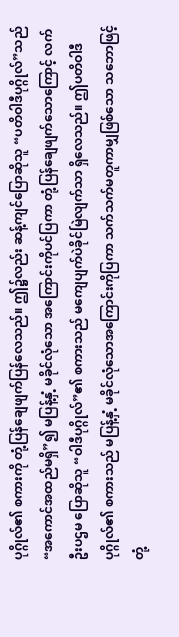ပုဂ္ဂိုလ်၏ စကားကို တုံ့ပြန်ချေဖျက်ပြန်လေသည်။ ဤ၌လည်း ဆန့်ကျင်ပြောဆိုသူ “ပတိဝါဒီပုဂ္ဂိုလ်”သည် “အကောင်အထည်မရှိ”၍ မပြန့်နှံ့ မခိုင်လုံသော အကြောင်းကိုပင်ပြကာ တုံ့ပြန်ချေဖျက်သောကြောင့် လက်ဦးပဌမ ပြောဆိုသူ “ဝါဒီပုဂ္ဂိုလ်”၏ စကားသည် မကျေပျက်ပဲခိုင်မြဲလျက်သာ ရှိလေသည်။ ဤပတိဝါဒီပုဂ္ဂိုလ်၏ စကားသည် မပြန့်နှံ့ မခိုင်လုံသောအကြောင်းကိုပြကာ သက်သက်မတူကာမျှဖြစ်သော သဘောဖြင့် တုံ့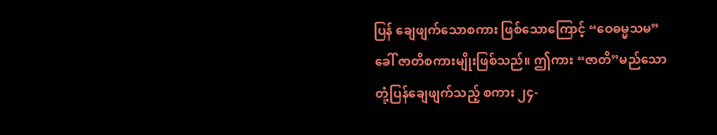ပြန် ချေဖျက်သောစကား ဖြစ်သောကြောင့် “ဝေဓမ္မသမ” ခေါ် ဇာတိစကားမျိုးဖြစ်သည်။ ဤကား “ဇာတိ”မည်သော တုံ့ပြန်ချေဖျက်သည့် စကား ၂၄-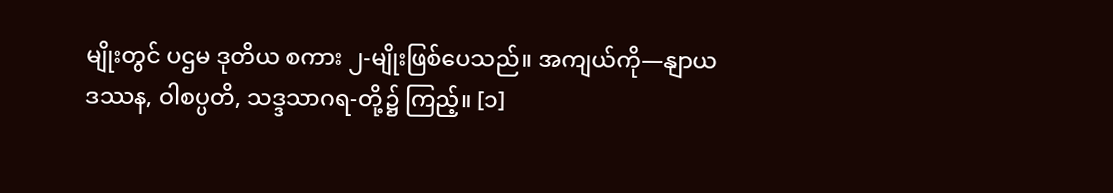မျိုးတွင် ပဌမ ဒုတိယ စကား ၂-မျိုးဖြစ်ပေသည်။ အကျယ်ကို—နျာယဒဿန, ဝါစပ္ပတိ, သဒ္ဒသာဂရ-တို့၌ ကြည့်။ [၁]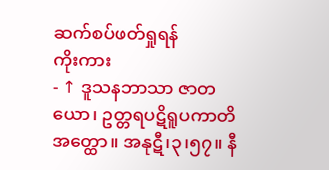ဆက်စပ်ဖတ်ရှုရန်
ကိုးကား
- ↑ ဒူသနဘာသာ ဇာတယော၊ ဥတ္တရပဋိရူပကာတိ အတ္ထော။ အနုဋီ၊၃၊၅၇။ နီ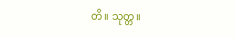တိ။ သုတ္တ။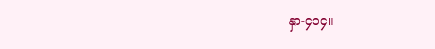နှာ-၄၁၄။